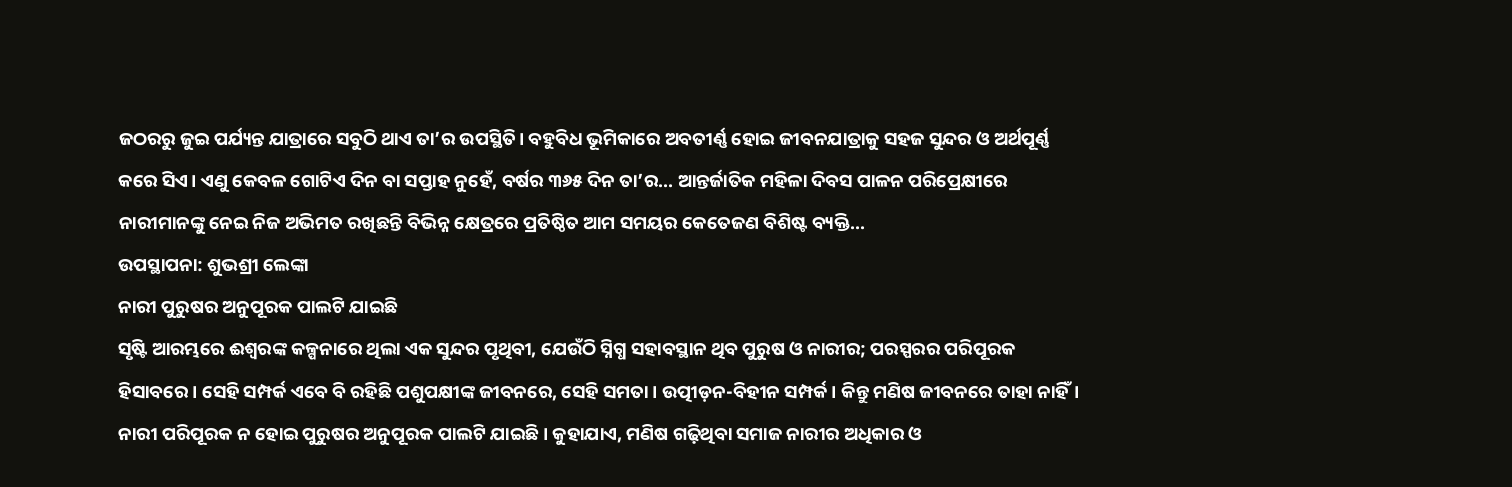ଜଠରରୁ ଜୁଇ ପର୍ଯ୍ୟନ୍ତ ଯାତ୍ରାରେ ସବୁଠି ଥାଏ ତା’ର ଉପସ୍ଥିତି। ବହୁବିଧ ଭୂମିକାରେ ଅବତୀର୍ଣ୍ଣ ହୋଇ ଜୀବନଯାତ୍ରାକୁ ସହଜ ସୁନ୍ଦର ଓ ଅର୍ଥପୂର୍ଣ୍ଣ କରେ ସିଏ। ଏଣୁ କେବଳ ଗୋଟିଏ ଦିନ ବା ସପ୍ତାହ ନୁହେଁ, ବର୍ଷର ୩୬୫ ଦିନ ତା’ର... ଆନ୍ତର୍ଜାତିକ ମହିଳା ଦିବସ ପାଳନ ପରିପ୍ରେକ୍ଷୀରେ ନାରୀମାନଙ୍କୁ ନେଇ ନିଜ ଅଭିମତ ରଖିଛନ୍ତି ବିଭିନ୍ନ କ୍ଷେତ୍ରରେ ପ୍ରତିଷ୍ଠିତ ଆମ ସମୟର କେତେଜଣ ବିଶିଷ୍ଟ ବ୍ୟକ୍ତି...
ଉପସ୍ଥାପନା: ଶୁଭଶ୍ରୀ ଲେଙ୍କା
ନାରୀ ପୁରୁଷର ଅନୁପୂରକ ପାଲଟି ଯାଇଛି
ସୃଷ୍ଟି ଆରମ୍ଭରେ ଈଶ୍ୱରଙ୍କ କଳ୍ପନାରେ ଥିଲା ଏକ ସୁନ୍ଦର ପୃଥିବୀ, ଯେଉଁଠି ସ୍ନିଗ୍ଧ ସହାବସ୍ଥାନ ଥିବ ପୁରୁଷ ଓ ନାରୀର; ପରସ୍ପରର ପରିପୂରକ ହିସାବରେ। ସେହି ସମ୍ପର୍କ ଏବେ ବି ରହିଛି ପଶୁପକ୍ଷୀଙ୍କ ଜୀବନରେ, ସେହି ସମତା। ଉତ୍ପୀଡ଼ନ-ବିହୀନ ସମ୍ପର୍କ। କିନ୍ତୁ ମଣିଷ ଜୀବନରେ ତାହା ନାହିଁ। ନାରୀ ପରିପୂରକ ନ ହୋଇ ପୁରୁଷର ଅନୁପୂରକ ପାଲଟି ଯାଇଛି। କୁହାଯାଏ, ମଣିଷ ଗଢ଼ିଥିବା ସମାଜ ନାରୀର ଅଧିକାର ଓ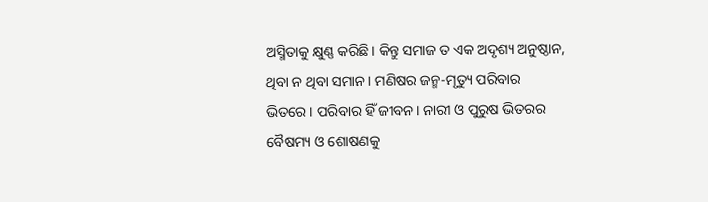ଅସ୍ମିତାକୁ କ୍ଷୁଣ୍ଣ କରିଛି। କିନ୍ତୁ ସମାଜ ତ ଏକ ଅଦୃଶ୍ୟ ଅନୁଷ୍ଠାନ, ଥିବା ନ ଥିବା ସମାନ। ମଣିଷର ଜନ୍ମ-ମୃତ୍ୟୁ ପରିବାର ଭିତରେ। ପରିବାର ହିଁ ଜୀବନ। ନାରୀ ଓ ପୁରୁଷ ଭିତରର ବୈଷମ୍ୟ ଓ ଶୋଷଣକୁ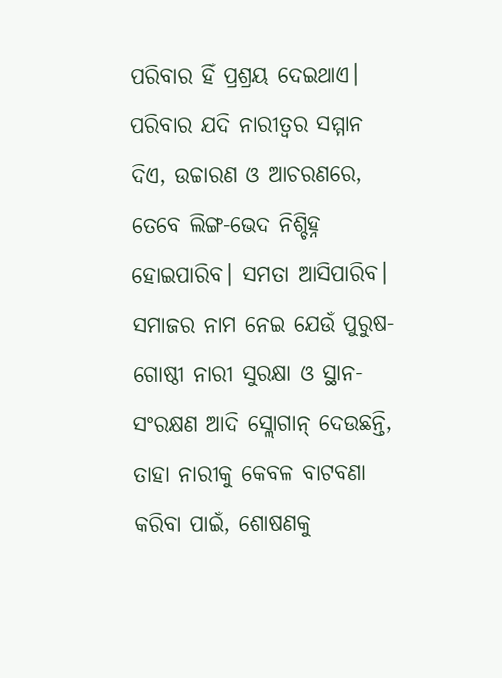ପରିବାର ହିଁ ପ୍ରଶ୍ରୟ ଦେଇଥାଏ। ପରିବାର ଯଦି ନାରୀତ୍ବର ସମ୍ମାନ ଦିଏ, ଉଚ୍ଚାରଣ ଓ ଆଚରଣରେ, ତେବେ ଲିଙ୍ଗ-ଭେଦ ନିଶ୍ଚିହ୍ନ ହୋଇପାରିବ। ସମତା ଆସିପାରିବ। ସମାଜର ନାମ ନେଇ ଯେଉଁ ପୁରୁଷ-ଗୋଷ୍ଠୀ ନାରୀ ସୁରକ୍ଷା ଓ ସ୍ଥାନ-ସଂରକ୍ଷଣ ଆଦି ସ୍ଲୋଗାନ୍ ଦେଉଛନ୍ତି, ତାହା ନାରୀକୁ କେବଳ ବାଟବଣା କରିବା ପାଇଁ, ଶୋଷଣକୁ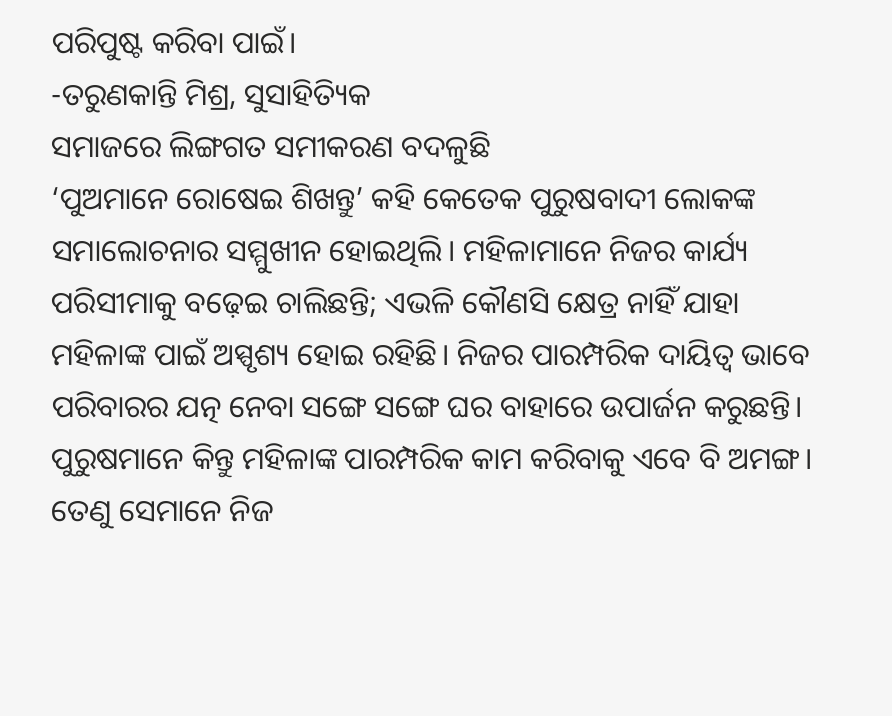ପରିପୁଷ୍ଟ କରିବା ପାଇଁ।
-ତରୁଣକାନ୍ତି ମିଶ୍ର, ସୁସାହିତ୍ୟିକ
ସମାଜରେ ଲିଙ୍ଗଗତ ସମୀକରଣ ବଦଳୁଛି
‘ପୁଅମାନେ ରୋଷେଇ ଶିଖନ୍ତୁ’ କହି କେତେକ ପୁରୁଷବାଦୀ ଲୋକଙ୍କ ସମାଲୋଚନାର ସମ୍ମୁଖୀନ ହୋଇଥିଲି। ମହିଳାମାନେ ନିଜର କାର୍ଯ୍ୟ ପରିସୀମାକୁ ବଢ଼େଇ ଚାଲିଛନ୍ତି; ଏଭଳି କୌଣସି କ୍ଷେତ୍ର ନାହିଁ ଯାହା ମହିଳାଙ୍କ ପାଇଁ ଅସ୍ପୃଶ୍ୟ ହୋଇ ରହିଛି। ନିଜର ପାରମ୍ପରିକ ଦାୟିତ୍ୱ ଭାବେ ପରିବାରର ଯତ୍ନ ନେବା ସଙ୍ଗେ ସଙ୍ଗେ ଘର ବାହାରେ ଉପାର୍ଜନ କରୁଛନ୍ତି। ପୁରୁଷମାନେ କିନ୍ତୁ ମହିଳାଙ୍କ ପାରମ୍ପରିକ କାମ କରିବାକୁ ଏବେ ବି ଅମଙ୍ଗ। ତେଣୁ ସେମାନେ ନିଜ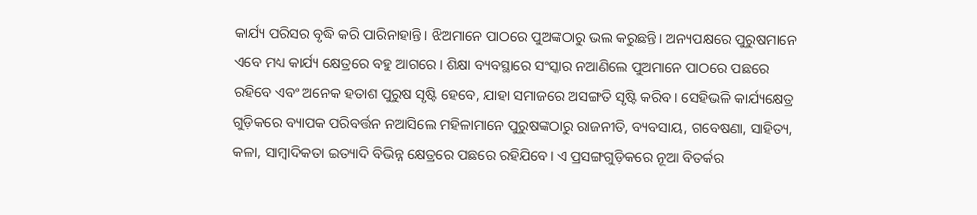କାର୍ଯ୍ୟ ପରିସର ବୃଦ୍ଧି କରି ପାରିନାହାନ୍ତି। ଝିଅମାନେ ପାଠରେ ପୁଅଙ୍କଠାରୁ ଭଲ କରୁଛନ୍ତି। ଅନ୍ୟପକ୍ଷରେ ପୁରୁଷମାନେ ଏବେ ମଧ୍ୟ କାର୍ଯ୍ୟ କ୍ଷେତ୍ରରେ ବହୁ ଆଗରେ। ଶିକ୍ଷା ବ୍ୟବସ୍ଥାରେ ସଂସ୍କାର ନଆଣିଲେ ପୁଅମାନେ ପାଠରେ ପଛରେ ରହିବେ ଏବଂ ଅନେକ ହତାଶ ପୁରୁଷ ସୃଷ୍ଟି ହେବେ, ଯାହା ସମାଜରେ ଅସଙ୍ଗତି ସୃଷ୍ଟି କରିବ। ସେହିଭଳି କାର୍ଯ୍ୟକ୍ଷେତ୍ର ଗୁଡ଼ିକରେ ବ୍ୟାପକ ପରିବର୍ତ୍ତନ ନଆସିଲେ ମହିଳାମାନେ ପୁରୁଷଙ୍କଠାରୁ ରାଜନୀତି, ବ୍ୟବସାୟ, ଗବେଷଣା, ସାହିତ୍ୟ, କଳା, ସାମ୍ବାଦିକତା ଇତ୍ୟାଦି ବିଭିନ୍ନ କ୍ଷେତ୍ରରେ ପଛରେ ରହିଯିବେ। ଏ ପ୍ରସଙ୍ଗଗୁଡ଼ିକରେ ନୂଆ ବିତର୍କର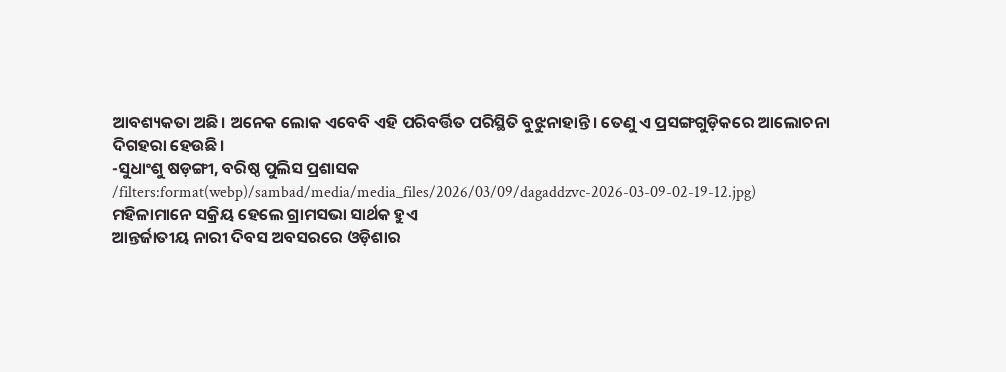ଆବଶ୍ୟକତା ଅଛି। ଅନେକ ଲୋକ ଏବେବି ଏହି ପରିବର୍ତ୍ତିତ ପରିସ୍ଥିତି ବୁଝୁନାହାନ୍ତି। ତେଣୁ ଏ ପ୍ରସଙ୍ଗଗୁଡ଼ିକରେ ଆଲୋଚନା ଦିଗହରା ହେଉଛି।
-ସୁଧାଂଶୁ ଷଡ଼ଙ୍ଗୀ, ବରିଷ୍ଠ ପୁଲିସ ପ୍ରଶାସକ
/filters:format(webp)/sambad/media/media_files/2026/03/09/dagaddzvc-2026-03-09-02-19-12.jpg)
ମହିଳାମାନେ ସକ୍ରିୟ ହେଲେ ଗ୍ରାମସଭା ସାର୍ଥକ ହୁଏ
ଆନ୍ତର୍ଜାତୀୟ ନାରୀ ଦିବସ ଅବସରରେ ଓଡ଼ିଶାର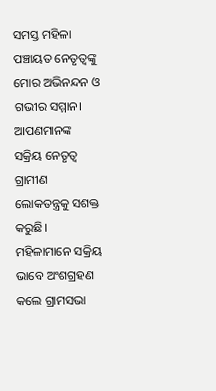ସମସ୍ତ ମହିଳା ପଞ୍ଚାୟତ ନେତୃତ୍ୱଙ୍କୁ ମୋର ଅଭିନନ୍ଦନ ଓ ଗଭୀର ସମ୍ମାନ। ଆପଣମାନଙ୍କ ସକ୍ରିୟ ନେତୃତ୍ୱ ଗ୍ରାମୀଣ ଲୋକତନ୍ତ୍ରକୁ ସଶକ୍ତ କରୁଛି। ମହିଳାମାନେ ସକ୍ରିୟ ଭାବେ ଅଂଶଗ୍ରହଣ କଲେ ଗ୍ରାମସଭା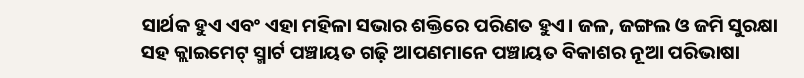ସାର୍ଥକ ହୁଏ ଏବଂ ଏହା ମହିଳା ସଭାର ଶକ୍ତିରେ ପରିଣତ ହୁଏ। ଜଳ, ଜଙ୍ଗଲ ଓ ଜମି ସୁରକ୍ଷା ସହ କ୍ଲାଇମେଟ୍ ସ୍ମାର୍ଟ ପଞ୍ଚାୟତ ଗଢ଼ି ଆପଣମାନେ ପଞ୍ଚାୟତ ବିକାଶର ନୂଆ ପରିଭାଷା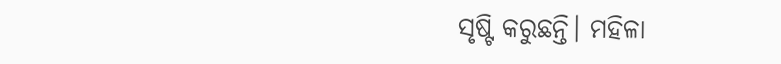ସୃଷ୍ଟି କରୁଛନ୍ତି। ମହିଳା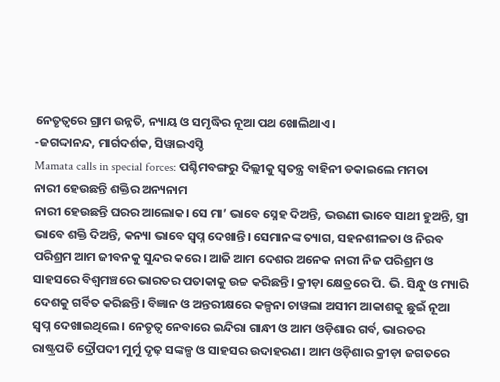ନେତୃତ୍ୱରେ ଗ୍ରାମ ଉନ୍ନତି, ନ୍ୟାୟ ଓ ସମୃଦ୍ଧିର ନୂଆ ପଥ ଖୋଲିଥାଏ।
-ଜଗଦ୍ଦାନନ୍ଦ, ମାର୍ଗଦର୍ଶକ, ସିୱାଇଏସ୍ଡି
Mamata calls in special forces: ପଶ୍ଚିମବଙ୍ଗରୁ ଦିଲ୍ଲୀକୁ ସ୍ୱତନ୍ତ୍ର ବାହିନୀ ଡକାଇଲେ ମମତା
ନାରୀ ହେଉଛନ୍ତି ଶକ୍ତିର ଅନ୍ୟନାମ
ନାରୀ ହେଉଛନ୍ତି ଘରର ଆଲୋକ। ସେ ମା’ ଭାବେ ସ୍ନେହ ଦିଅନ୍ତି, ଭଉଣୀ ଭାବେ ସାଥୀ ହୁଅନ୍ତି, ସ୍ତ୍ରୀ ଭାବେ ଶକ୍ତି ଦିଅନ୍ତି, କନ୍ୟା ଭାବେ ସ୍ୱପ୍ନ ଦେଖାନ୍ତି। ସେମାନଙ୍କ ତ୍ୟାଗ, ସହନଶୀଳତା ଓ ନିରବ ପରିଶ୍ରମ ଆମ ଜୀବନକୁ ସୁନ୍ଦର କରେ। ଆଜି ଆମ ଦେଶର ଅନେକ ନାରୀ ନିଜ ପରିଶ୍ରମ ଓ ସାହସରେ ବିଶ୍ୱମଞ୍ଚରେ ଭାରତର ପତାକାକୁ ଉଚ୍ଚ କରିଛନ୍ତି। କ୍ରୀଡ଼ା କ୍ଷେତ୍ରରେ ପି. ଭି. ସିନ୍ଧୁ ଓ ମ୍ୟାରି ଦେଶକୁ ଗର୍ବିତ କରିଛନ୍ତି। ବିଜ୍ଞାନ ଓ ଅନ୍ତରୀକ୍ଷରେ କଳ୍ପନା ଚାୱଲା ଅସୀମ ଆକାଶକୁ ଛୁଇଁ ନୂଆ ସ୍ୱପ୍ନ ଦେଖାଇଥିଲେ। ନେତୃତ୍ୱ ନେବାରେ ଇନ୍ଦିରା ଗାନ୍ଧୀ ଓ ଆମ ଓଡ଼ିଶାର ଗର୍ବ, ଭାରତର ରାଷ୍ଟ୍ରପତି ଦ୍ରୌପଦୀ ମୁର୍ମୁ ଦୃଢ଼ ସଙ୍କଳ୍ପ ଓ ସାହସର ଉଦାହରଣ। ଆମ ଓଡ଼ିଶାର କ୍ରୀଡ଼ା ଜଗତରେ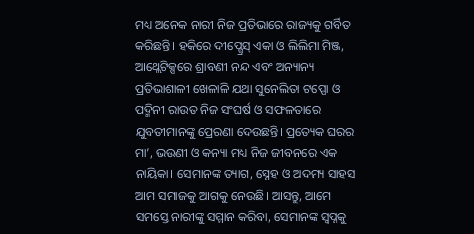ମଧ୍ୟ ଅନେକ ନାରୀ ନିଜ ପ୍ରତିଭାରେ ରାଜ୍ୟକୁ ଗର୍ବିତ କରିଛନ୍ତି। ହକିରେ ଦୀପ୍ଗ୍ରେସ୍ ଏକା ଓ ଲିଲିମା ମିଞ୍ଜ, ଆଥ୍ଲେଟିକ୍ସରେ ଶ୍ରାବଣୀ ନନ୍ଦ ଏବଂ ଅନ୍ୟାନ୍ୟ ପ୍ରତିଭାଶାଳୀ ଖେଳାଳି ଯଥା ସୁନେଲିତା ଟପ୍ପୋ ଓ ପଦ୍ମିନୀ ରାଉତ ନିଜ ସଂଘର୍ଷ ଓ ସଫଳତାରେ ଯୁବତୀମାନଙ୍କୁ ପ୍ରେରଣା ଦେଉଛନ୍ତି। ପ୍ରତ୍ୟେକ ଘରର ମା’, ଭଉଣୀ ଓ କନ୍ୟା ମଧ୍ୟ ନିଜ ଜୀବନରେ ଏକ ନାୟିକା। ସେମାନଙ୍କ ତ୍ୟାଗ, ସ୍ନେହ ଓ ଅଦମ୍ୟ ସାହସ ଆମ ସମାଜକୁ ଆଗକୁ ନେଉଛି। ଆସନ୍ତୁ, ଆମେ ସମସ୍ତେ ନାରୀଙ୍କୁ ସମ୍ମାନ କରିବା, ସେମାନଙ୍କ ସ୍ୱପ୍ନକୁ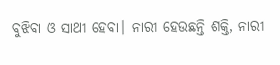ବୁଝିବା ଓ ସାଥୀ ହେବା। ନାରୀ ହେଉଛନ୍ତି ଶକ୍ତି, ନାରୀ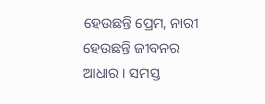ହେଉଛନ୍ତି ପ୍ରେମ, ନାରୀ ହେଉଛନ୍ତି ଜୀବନର ଆଧାର। ସମସ୍ତ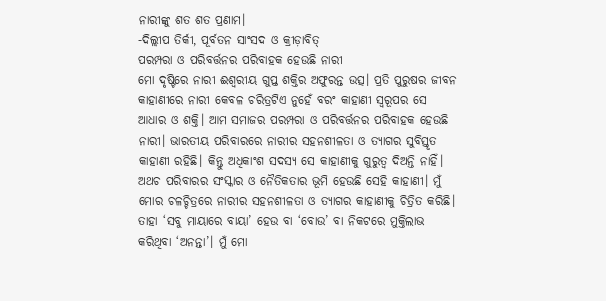ନାରୀଙ୍କୁ ଶତ ଶତ ପ୍ରଣାମ।
-ଦିଲ୍ଲୀପ ତିର୍କୀ, ପୂର୍ବତନ ସାଂସଦ ଓ କ୍ରୀଡ଼ାବିତ୍
ପରମ୍ପରା ଓ ପରିବର୍ତ୍ତନର ପରିବାହକ ହେଉଛି ନାରୀ
ମୋ ଦୃଷ୍ଟିରେ ନାରୀ ଈଶ୍ୱରୀୟ ଗୁପ୍ତ ଶକ୍ତିର ଅଫୁରନ୍ତ ଉତ୍ସ। ପ୍ରତି ପୁରୁଷର ଜୀବନ କାହାଣୀରେ ନାରୀ କେବଳ ଚରିତ୍ରଟିଏ ନୁହେଁ ବରଂ କାହାଣୀ ସ୍ୱରୂପର ସେ ଆଧାର ଓ ଶକ୍ତି। ଆମ ସମାଜର ପରମ୍ପରା ଓ ପରିବର୍ତ୍ତନର ପରିବାହକ ହେଉଛି ନାରୀ। ଭାରତୀୟ ପରିବାରରେ ନାରୀର ସହନଶୀଳତା ଓ ତ୍ୟାଗର ସୁବିସ୍ତୃତ କାହାଣୀ ରହିଛି। କିନ୍ତୁ ଅଧିକାଂଶ ସଦସ୍ୟ ସେ କାହାଣୀକୁ ଗୁରୁତ୍ୱ ଦିଅନ୍ତି ନାହିଁ। ଅଥଚ ପରିବାରର ସଂସ୍କାର ଓ ନୈତିକତାର ଭୂମି ହେଉଛି ସେହି କାହାଣୀ। ମୁଁ ମୋର ଚଳଚ୍ଚିତ୍ରରେ ନାରୀର ସହନଶୀଳତା ଓ ତ୍ୟାଗର କାହାଣୀକୁ ଚିତ୍ରିତ କରିଛି। ତାହା ‘ସବୁ ମାୟାରେ ବାୟା’ ହେଉ ବା ‘ବୋଉ’ ବା ନିକଟରେ ମୁକ୍ତିଲାଭ କରିଥିବା ‘ଅନନ୍ତା’। ମୁଁ ମୋ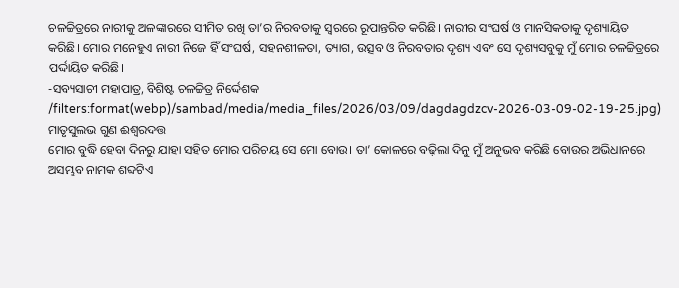ଚଳଚ୍ଚିତ୍ରରେ ନାରୀକୁ ଅଳଙ୍କାରରେ ସୀମିତ ରଖି ତା’ର ନିରବତାକୁ ସ୍ୱରରେ ରୂପାନ୍ତରିତ କରିଛି। ନାରୀର ସଂଘର୍ଷ ଓ ମାନସିକତାକୁ ଦୃଶ୍ୟାୟିତ କରିଛି। ମୋର ମନେହୁଏ ନାରୀ ନିଜେ ହିଁ ସଂଘର୍ଷ, ସହନଶୀଳତା, ତ୍ୟାଗ, ଉତ୍ସବ ଓ ନିରବତାର ଦୃଶ୍ୟ ଏବଂ ସେ ଦୃଶ୍ୟସବୁକୁ ମୁଁ ମୋର ଚଳଚ୍ଚିତ୍ରରେ ପର୍ଦ୍ଦାୟିତ କରିଛି।
-ସବ୍ୟସାଚୀ ମହାପାତ୍ର, ବିଶିଷ୍ଟ ଚଳଚ୍ଚିତ୍ର ନିର୍ଦ୍ଦେଶକ
/filters:format(webp)/sambad/media/media_files/2026/03/09/dagdagdzcv-2026-03-09-02-19-25.jpg)
ମାତୃସୁଲଭ ଗୁଣ ଈଶ୍ୱରଦତ୍ତ
ମୋର ବୁଦ୍ଧି ହେବା ଦିନରୁ ଯାହା ସହିତ ମୋର ପରିଚୟ ସେ ମୋ ବୋଉ। ତା’ କୋଳରେ ବଢ଼ିଲା ଦିନୁ ମୁଁ ଅନୁଭବ କରିଛି ବୋଉର ଅଭିଧାନରେ ଅସମ୍ଭବ ନାମକ ଶବ୍ଦଟିଏ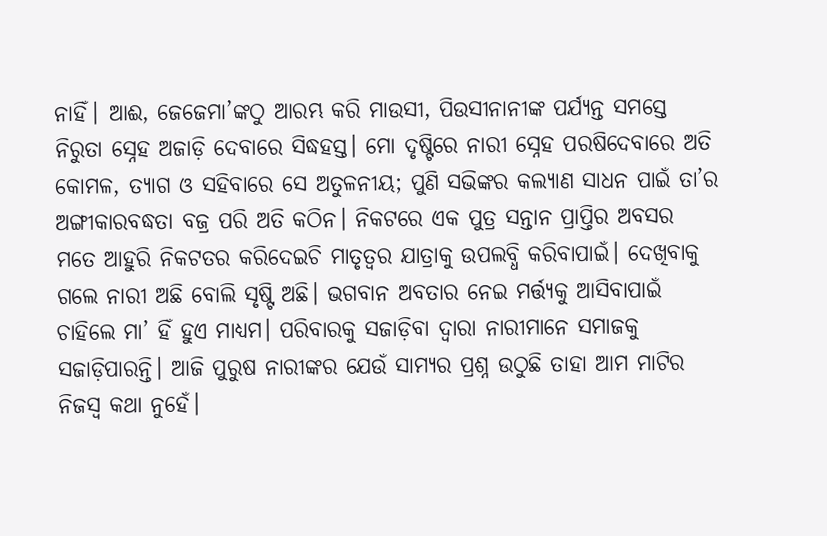ନାହିଁ। ଆଈ, ଜେଜେମା’ଙ୍କଠୁ ଆରମ୍ଭ କରି ମାଉସୀ, ପିଉସୀନାନୀଙ୍କ ପର୍ଯ୍ୟନ୍ତ ସମସ୍ତେ ନିରୁତା ସ୍ନେହ ଅଜାଡ଼ି ଦେବାରେ ସିଦ୍ଧହସ୍ତ। ମୋ ଦୃଷ୍ଟିରେ ନାରୀ ସ୍ନେହ ପରଷିଦେବାରେ ଅତି କୋମଳ, ତ୍ୟାଗ ଓ ସହିବାରେ ସେ ଅତୁଳନୀୟ; ପୁଣି ସଭିଙ୍କର କଲ୍ୟାଣ ସାଧନ ପାଇଁ ତା’ର ଅଙ୍ଗୀକାରବଦ୍ଧତା ବଜ୍ର ପରି ଅତି କଠିନ। ନିକଟରେ ଏକ ପୁତ୍ର ସନ୍ତାନ ପ୍ରାପ୍ତିର ଅବସର ମତେ ଆହୁରି ନିକଟତର କରିଦେଇଚି ମାତୃତ୍ୱର ଯାତ୍ରାକୁ ଉପଲବ୍ଧି କରିବାପାଇଁ। ଦେଖିବାକୁ ଗଲେ ନାରୀ ଅଛି ବୋଲି ସୃଷ୍ଟି ଅଛି। ଭଗବାନ ଅବତାର ନେଇ ମର୍ତ୍ତ୍ୟକୁ ଆସିବାପାଇଁ ଚାହିଲେ ମା’ ହିଁ ହୁଏ ମାଧ୍ୟମ। ପରିବାରକୁ ସଜାଡ଼ିବା ଦ୍ବାରା ନାରୀମାନେ ସମାଜକୁ ସଜାଡ଼ିପାରନ୍ତି। ଆଜି ପୁରୁଷ ନାରୀଙ୍କର ଯେଉଁ ସାମ୍ୟର ପ୍ରଶ୍ନ ଉଠୁଛି ତାହା ଆମ ମାଟିର ନିଜସ୍ବ କଥା ନୁହେଁ।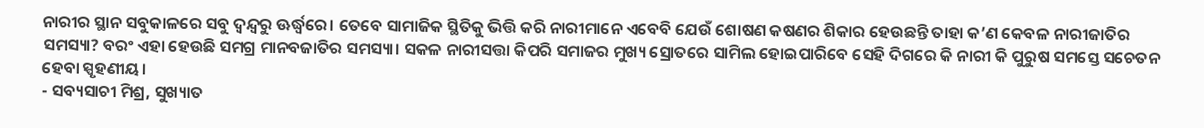ନାରୀର ସ୍ଥାନ ସବୁକାଳରେ ସବୁ ଦ୍ୱନ୍ଦ୍ବରୁ ଊର୍ଦ୍ଧ୍ୱରେ। ତେବେ ସାମାଜିକ ସ୍ଥିତିକୁ ଭିତ୍ତି କରି ନାରୀମାନେ ଏବେବି ଯେଉଁ ଶୋଷଣ କଷଣର ଶିକାର ହେଉଛନ୍ତି ତାହା କ’ଣ କେବଳ ନାରୀଜାତିର ସମସ୍ୟା? ବରଂ ଏହା ହେଉଛି ସମଗ୍ର ମାନବଜାତିର ସମସ୍ୟା। ସକଳ ନାରୀସତ୍ତା କିପରି ସମାଜର ମୁଖ୍ୟ ସ୍ରୋତରେ ସାମିଲ ହୋଇପାରିବେ ସେହି ଦିଗରେ କି ନାରୀ କି ପୁରୁଷ ସମସ୍ତେ ସଚେତନ ହେବା ସ୍ପୃହଣୀୟ।
- ସବ୍ୟସାଚୀ ମିଶ୍ର, ସୁଖ୍ୟାତ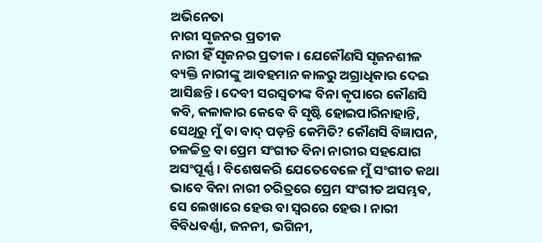ଅଭିନେତା
ନାରୀ ସୃଜନର ପ୍ରତୀକ
ନାରୀ ହିଁ ସୃଜନର ପ୍ରତୀକ। ଯେକୌଣସି ସୃଜନଶୀଳ ବ୍ୟକ୍ତି ନାରୀଙ୍କୁ ଆବହମାନ କାଳରୁ ଅଗ୍ରାଧିକାର ଦେଇ ଆସିଛନ୍ତି। ଦେବୀ ସରସ୍ବତୀଙ୍କ ବିନା କୃପାରେ କୌଣସି କବି, କଳାକାର କେବେ ବି ସୃଷ୍ଟି ହୋଇପାରିନାହାନ୍ତି, ସେଥିରୁ ମୁଁ ବା ବାଦ୍ ପଡ଼ନ୍ତି କେମିତି? କୌଣସି ବିଜ୍ଞାପନ, ଚଳଚ୍ଚିତ୍ର ବା ପ୍ରେମ ସଂଗୀତ ବିନା ନାରୀର ସହଯୋଗ ଅସଂପୂର୍ଣ୍ଣ। ବିଶେଷକରି ଯେତେବେଳେ ମୁଁ ସଂଗୀତ କଥା ଭାବେ ବିନା ନାରୀ ଚରିତ୍ରରେ ପ୍ରେମ ସଂଗୀତ ଅସମ୍ଭବ, ସେ ଲେଖାରେ ହେଉ ବା ସ୍ବରରେ ହେଉ। ନାରୀ ବିବିଧବର୍ଣ୍ଣା, ଜନନୀ, ଭଗିନୀ,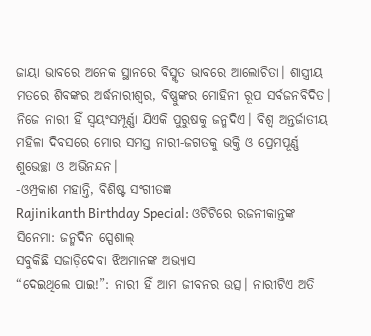ଜାୟା ଭାବରେ ଅନେକ ସ୍ଥାନରେ ବିସ୍ମୃତ ଭାବରେ ଆଲୋଚିତା। ଶାସ୍ତ୍ରୀୟ ମତରେ ଶିବଙ୍କର ଅର୍ଦ୍ଧନାରୀଶ୍ବର, ବିଷ୍ଣୁଙ୍କର ମୋହିନୀ ରୂପ ସର୍ବଜନବିଦିତ। ନିଜେ ନାରୀ ହିଁ ସ୍ବୟଂସମ୍ପୂର୍ଣ୍ଣା ଯିଏକି ପୁରୁଷକୁ ଜନ୍ମଦିଏ। ବିଶ୍ବ ଅନ୍ତର୍ଜାତୀୟ ମହିଳା ଦିବସରେ ମୋର ସମସ୍ତ ନାରୀ-ଜଗତକୁ ଭକ୍ତି ଓ ପ୍ରେମପୂର୍ଣ୍ଣ ଶୁଭେଚ୍ଛା ଓ ଅଭିନନ୍ଦନ।
-ଓମ୍ପ୍ରକାଶ ମହାନ୍ତି, ବିଶିଷ୍ଟ ସଂଗୀତଜ୍ଞ
Rajinikanth Birthday Special: ଓଟିଟିରେ ରଜନୀକାନ୍ତଙ୍କ ସିନେମା: ଜନ୍ମଦିନ ସ୍ପେଶାଲ୍
ସବୁକିଛି ସଜାଡ଼ିଦେବା ଝିଅମାନଙ୍କ ଅଭ୍ୟାସ
“ଦେଇଥିଲେ ପାଇ!”: ନାରୀ ହିଁ ଆମ ଜୀବନର ଉତ୍ସ। ନାରୀଟିଏ ଅତି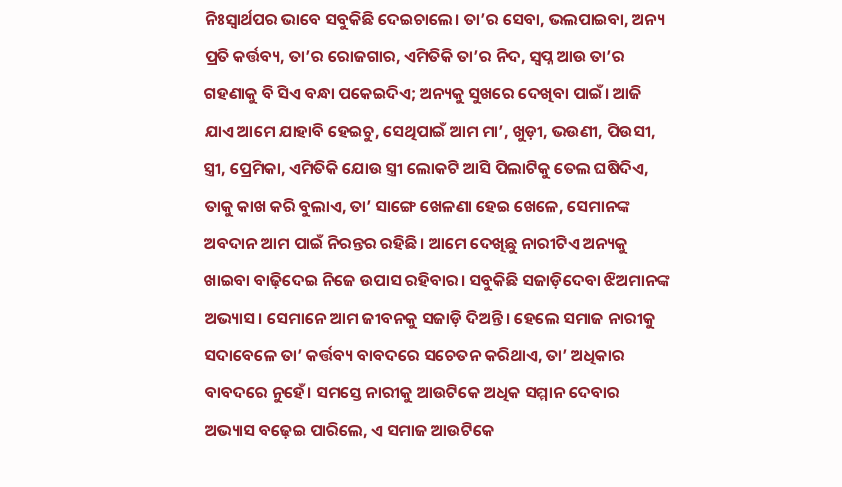ନିଃସ୍ୱାର୍ଥପର ଭାବେ ସବୁକିଛି ଦେଇଚାଲେ। ତା’ର ସେବା, ଭଲପାଇବା, ଅନ୍ୟ ପ୍ରତି କର୍ତ୍ତବ୍ୟ, ତା’ର ରୋଜଗାର, ଏମିତିକି ତା’ର ନିଦ, ସ୍ୱପ୍ନ ଆଉ ତା’ର ଗହଣାକୁ ବି ସିଏ ବନ୍ଧା ପକେଇଦିଏ; ଅନ୍ୟକୁ ସୁଖରେ ଦେଖିବା ପାଇଁ। ଆଜି ଯାଏ ଆମେ ଯାହାବି ହେଇଚୁ, ସେଥିପାଇଁ ଆମ ମା’, ଖୁଡ଼ୀ, ଭଉଣୀ, ପିଉସୀ, ସ୍ତ୍ରୀ, ପ୍ରେମିକା, ଏମିତିକି ଯୋଉ ସ୍ତ୍ରୀ ଲୋକଟି ଆସି ପିଲାଟିକୁ ତେଲ ଘଷିଦିଏ, ତାକୁ କାଖ କରି ବୁଲାଏ, ତା’ ସାଙ୍ଗେ ଖେଳଣା ହେଇ ଖେଳେ, ସେମାନଙ୍କ ଅବଦାନ ଆମ ପାଇଁ ନିରନ୍ତର ରହିଛି। ଆମେ ଦେଖିଛୁ ନାରୀଟିଏ ଅନ୍ୟକୁ ଖାଇବା ବାଢ଼ିଦେଇ ନିଜେ ଉପାସ ରହିବାର। ସବୁକିଛି ସଜାଡ଼ିଦେବା ଝିଅମାନଙ୍କ ଅଭ୍ୟାସ। ସେମାନେ ଆମ ଜୀବନକୁ ସଜାଡ଼ି ଦିଅନ୍ତି। ହେଲେ ସମାଜ ନାରୀକୁ ସଦାବେଳେ ତା’ କର୍ତ୍ତବ୍ୟ ବାବଦରେ ସଚେତନ କରିଥାଏ, ତା’ ଅଧିକାର ବାବଦରେ ନୁହେଁ। ସମସ୍ତେ ନାରୀକୁ ଆଉଟିକେ ଅଧିକ ସମ୍ମାନ ଦେବାର ଅଭ୍ୟାସ ବଢ଼େଇ ପାରିଲେ, ଏ ସମାଜ ଆଉଟିକେ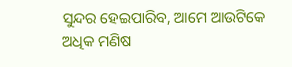ସୁନ୍ଦର ହେଇପାରିବ, ଆମେ ଆଉଟିକେ ଅଧିକ ମଣିଷ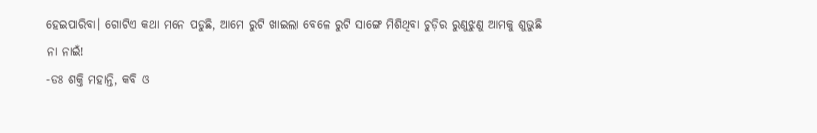ହେଇପାରିବା। ଗୋଟିଏ କଥା ମନେ ପଡୁଛି, ଆମେ ରୁଟି ଖାଇଲା ବେଳେ ରୁଟି ସାଙ୍ଗେ ମିଶିଥିବା ଚୁଡ଼ିର ରୁଣୁଝୁଣୁ ଆମକୁ ଶୁଭୁଛି ନା ନାଇଁ!
-ଡଃ ଶକ୍ତି ମହାନ୍ତି, କବି ଓ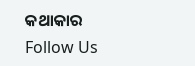କଥାକାର
Follow Us